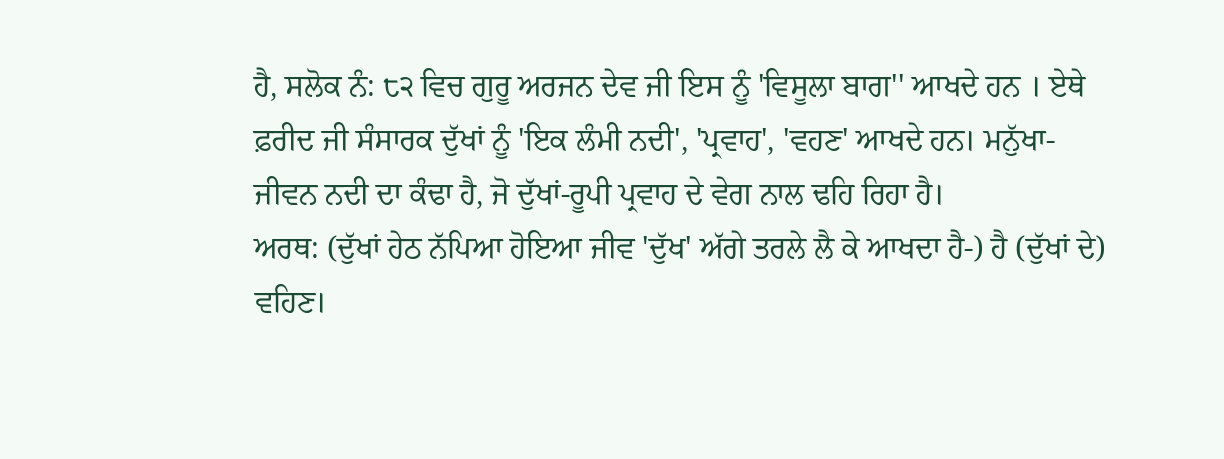ਹੈ, ਸਲੋਕ ਨੰ: ੮੨ ਵਿਚ ਗੁਰੂ ਅਰਜਨ ਦੇਵ ਜੀ ਇਸ ਨੂੰ 'ਵਿਸੂਲਾ ਬਾਗ'' ਆਖਦੇ ਹਨ । ਏਥੇ ਫ਼ਰੀਦ ਜੀ ਸੰਸਾਰਕ ਦੁੱਖਾਂ ਨੂੰ 'ਇਕ ਲੰਮੀ ਨਦੀ', 'ਪ੍ਰਵਾਹ', 'ਵਹਣ' ਆਖਦੇ ਹਨ। ਮਨੁੱਖਾ-ਜੀਵਨ ਨਦੀ ਦਾ ਕੰਢਾ ਹੈ, ਜੋ ਦੁੱਖਾਂ-ਰੂਪੀ ਪ੍ਰਵਾਹ ਦੇ ਵੇਗ ਨਾਲ ਢਹਿ ਰਿਹਾ ਹੈ।
ਅਰਥ: (ਦੁੱਖਾਂ ਹੇਠ ਨੱਪਿਆ ਹੋਇਆ ਜੀਵ 'ਦੁੱਖ' ਅੱਗੇ ਤਰਲੇ ਲੈ ਕੇ ਆਖਦਾ ਹੈ-) ਹੈ (ਦੁੱਖਾਂ ਦੇ) ਵਹਿਣ।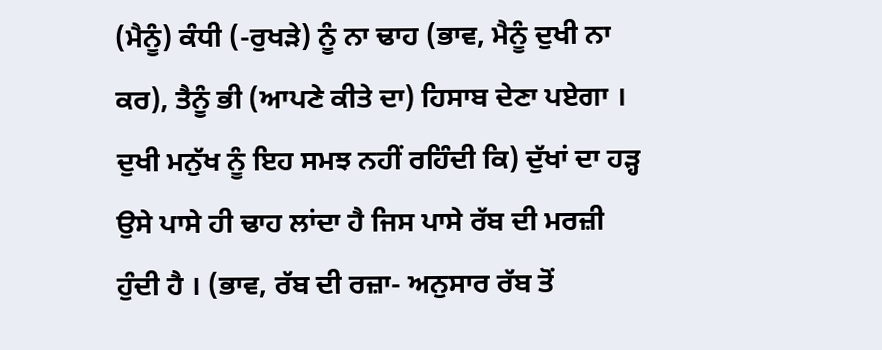(ਮੈਨੂੰ) ਕੰਧੀ (-ਰੁਖੜੇ) ਨੂੰ ਨਾ ਢਾਹ (ਭਾਵ, ਮੈਨੂੰ ਦੁਖੀ ਨਾ ਕਰ), ਤੈਨੂੰ ਭੀ (ਆਪਣੇ ਕੀਤੇ ਦਾ) ਹਿਸਾਬ ਦੇਣਾ ਪਏਗਾ । ਦੁਖੀ ਮਨੁੱਖ ਨੂੰ ਇਹ ਸਮਝ ਨਹੀਂ ਰਹਿੰਦੀ ਕਿ) ਦੁੱਖਾਂ ਦਾ ਹੜ੍ਹ ਉਸੇ ਪਾਸੇ ਹੀ ਢਾਹ ਲਾਂਦਾ ਹੈ ਜਿਸ ਪਾਸੇ ਰੱਬ ਦੀ ਮਰਜ਼ੀ ਹੁੰਦੀ ਹੈ । (ਭਾਵ, ਰੱਬ ਦੀ ਰਜ਼ਾ- ਅਨੁਸਾਰ ਰੱਬ ਤੋਂ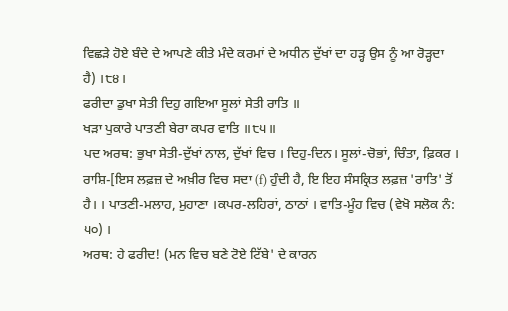ਵਿਛੜੇ ਹੋਏ ਬੰਦੇ ਦੇ ਆਪਣੇ ਕੀਤੇ ਮੰਦੇ ਕਰਮਾਂ ਦੇ ਅਧੀਨ ਦੁੱਖਾਂ ਦਾ ਹੜ੍ਹ ਉਸ ਨੂੰ ਆ ਰੋੜ੍ਹਦਾ ਹੈ) ।੮੪।
ਫਰੀਦਾ ਡੁਖਾ ਸੇਤੀ ਦਿਹੁ ਗਇਆ ਸੂਲਾਂ ਸੇਤੀ ਰਾਤਿ ॥
ਖੜਾ ਪੁਕਾਰੇ ਪਾਤਣੀ ਬੇਰਾ ਕਪਰ ਵਾਤਿ ॥੮੫॥
ਪਦ ਅਰਥ: ਭੁਖਾ ਸੇਤੀ-ਦੁੱਖਾਂ ਨਾਲ, ਦੁੱਖਾਂ ਵਿਚ । ਦਿਹੁ-ਦਿਨ। ਸੂਲਾਂ-ਚੋਭਾਂ, ਚਿੰਤਾ, ਫ਼ਿਕਰ । ਰਾਸ਼ਿ-[ਇਸ ਲਫ਼ਜ਼ ਦੇ ਅਖ਼ੀਰ ਵਿਚ ਸਦਾ (f) ਹੁੰਦੀ ਹੈ, ਇ ਇਹ ਸੰਸਕ੍ਰਿਤ ਲਫ਼ਜ਼ 'ਰਾਤਿ' ਤੋਂ ਹੈ। । ਪਾਤਣੀ-ਮਲਾਹ, ਮੁਹਾਣਾ ।ਕਪਰ-ਲਹਿਰਾਂ, ਠਾਠਾਂ । ਵਾਤਿ-ਮੂੰਹ ਵਿਚ (ਵੇਖੋ ਸਲੋਕ ਨੰ: ੫੦) ।
ਅਰਥ: ਹੇ ਫਰੀਦ! (ਮਨ ਵਿਚ ਬਣੇ ਟੋਏ ਟਿੱਬੇ' ਦੇ ਕਾਰਨ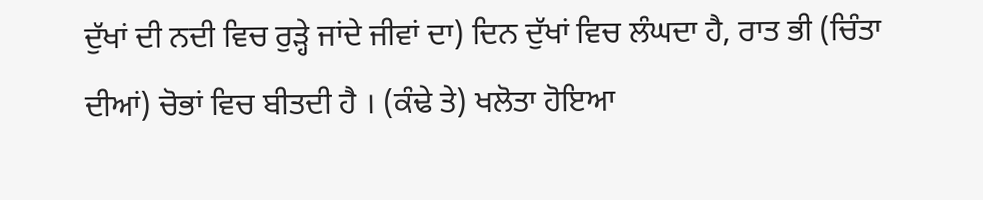ਦੁੱਖਾਂ ਦੀ ਨਦੀ ਵਿਚ ਰੁੜ੍ਹੇ ਜਾਂਦੇ ਜੀਵਾਂ ਦਾ) ਦਿਨ ਦੁੱਖਾਂ ਵਿਚ ਲੰਘਦਾ ਹੈ, ਰਾਤ ਭੀ (ਚਿੰਤਾ ਦੀਆਂ) ਚੋਭਾਂ ਵਿਚ ਬੀਤਦੀ ਹੈ । (ਕੰਢੇ ਤੇ) ਖਲੋਤਾ ਹੋਇਆ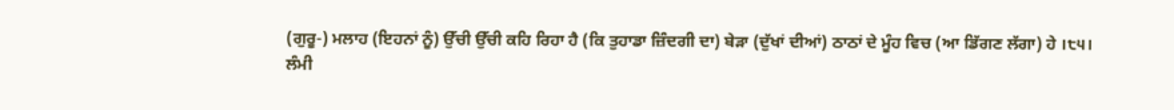(ਗੁਰੂ-) ਮਲਾਹ (ਇਹਨਾਂ ਨੂੰ) ਉੱਚੀ ਉੱਚੀ ਕਹਿ ਰਿਹਾ ਹੈ (ਕਿ ਤੁਹਾਡਾ ਜ਼ਿੰਦਗੀ ਦਾ) ਬੇੜਾ (ਦੁੱਖਾਂ ਦੀਆਂ) ਠਾਠਾਂ ਦੇ ਮੂੰਹ ਵਿਚ (ਆ ਡਿੱਗਣ ਲੱਗਾ) ਹੇ ।੮੫।
ਲੰਮੀ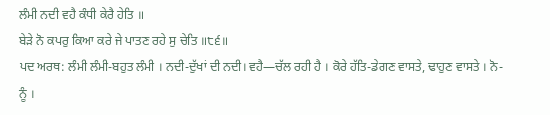ਲੰਮੀ ਨਦੀ ਵਹੈ ਕੰਧੀ ਕੇਰੈ ਹੇਤਿ ॥
ਬੇੜੇ ਨੋ ਕਪਰੁ ਕਿਆ ਕਰੇ ਜੇ ਪਾਤਣ ਰਹੇ ਸੁ ਚੇਤਿ ॥੮੬॥
ਪਦ ਅਰਥ: ਲੰਮੀ ਲੰਮੀ-ਬਹੁਤ ਲੰਮੀ । ਨਦੀ-ਦੁੱਖਾਂ ਦੀ ਨਦੀ। ਵਹੈ—ਚੱਲ ਰਹੀ ਹੈ । ਕੋਰੇ ਹੱਤਿ-ਡੇਗਣ ਵਾਸਤੇ, ਢਾਹੁਣ ਵਾਸਤੇ । ਨੋ-ਨੂੰ ।